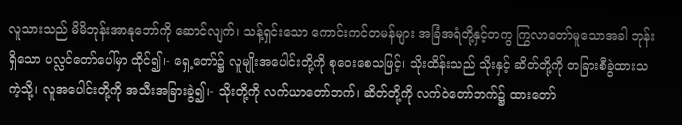လူသားသည် မိမိဘုန်းအာနုဘော်ကို ဆောင်လျက်၊ သန့်ရှင်းသော ကောင်းကင်တမန်များ အခြံအရံတို့နှင့်တကွ ကြွလာတော်မူသောအခါ ဘုန်းရှိသော ပလ္လင်တော်ပေါ်မှာ ထိုင်၍၊- ရှေ့တော်၌ လူမျိုးအပေါင်းတို့ကို စုဝေးစေသဖြင့်၊ သိုးထိန်းသည် သိုးနှင့် ဆိတ်တို့ကို တခြားစီခွဲထားသကဲ့သို့၊ လူအပေါင်းတို့ကို အသီးအခြားခွဲ၍၊- သိုးတို့ကို လက်ယာတော်ဘက်၊ ဆိတ်တို့ကို လက်ဝဲတော်ဘက်၌ ထားတော်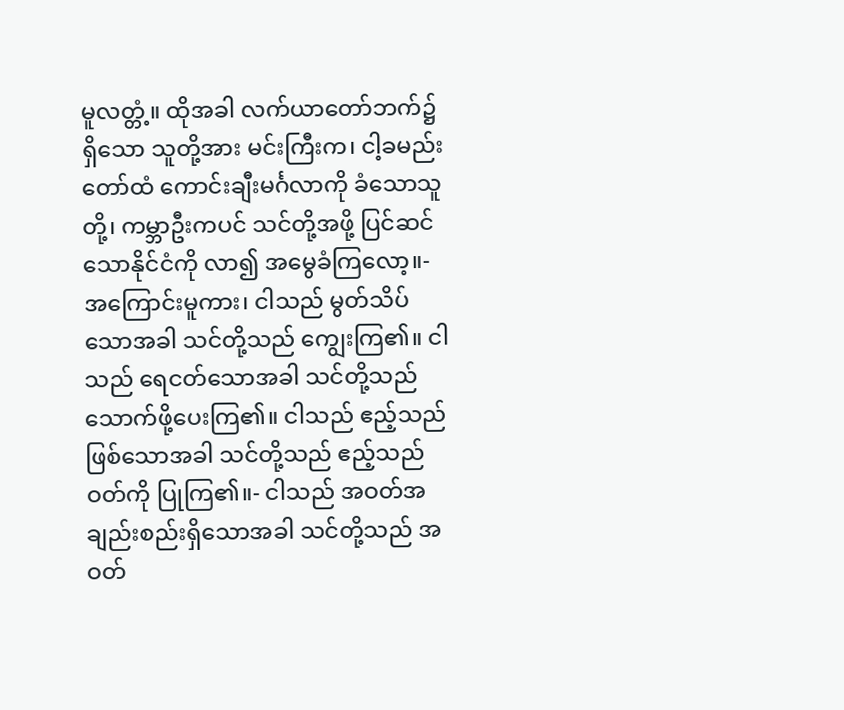မူလတ္တံ့။ ထိုအခါ လက်ယာတော်ဘက်၌ရှိသော သူတို့အား မင်းကြီးက၊ ငါ့ခမည်းတော်ထံ ကောင်းချီးမင်္ဂလာကို ခံသောသူတို့၊ ကမ္ဘာဦးကပင် သင်တို့အဖို့ ပြင်ဆင်သောနိုင်ငံကို လာ၍ အမွေခံကြလော့။- အကြောင်းမူကား၊ ငါသည် မွတ်သိပ်သောအခါ သင်တို့သည် ကျွေးကြ၏။ ငါသည် ရေငတ်သောအခါ သင်တို့သည် သောက်ဖို့ပေးကြ၏။ ငါသည် ဧည့်သည်ဖြစ်သောအခါ သင်တို့သည် ဧည့်သည်ဝတ်ကို ပြုကြ၏။- ငါသည် အဝတ်အချည်းစည်းရှိသောအခါ သင်တို့သည် အဝတ်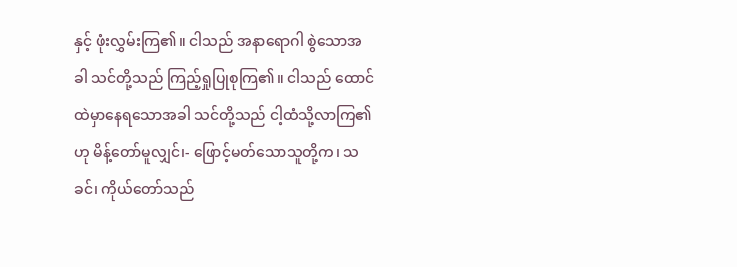နှင့် ဖုံးလွှမ်းကြ၏။ ငါသည် အနာရောဂါ စွဲသောအခါ သင်တို့သည် ကြည့်ရှုပြုစုကြ၏။ ငါသည် ထောင်ထဲမှာနေရသောအခါ သင်တို့သည် ငါ့ထံသို့လာကြ၏ဟု မိန့်တော်မူလျှင်၊- ဖြောင့်မတ်သောသူတို့က၊ သခင်၊ ကိုယ်တော်သည်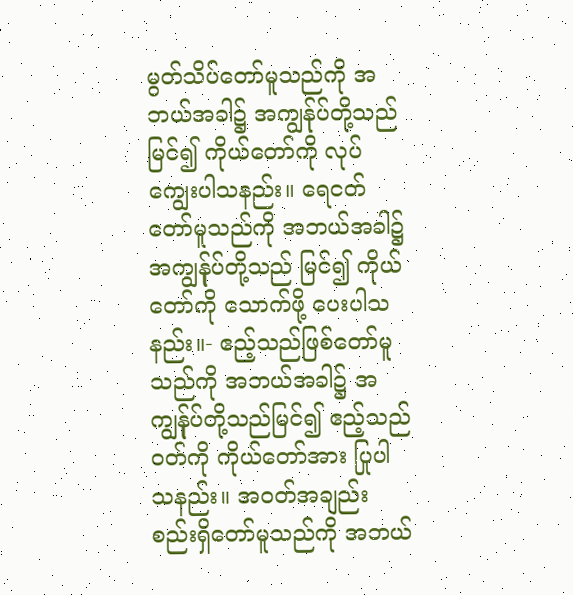မွတ်သိပ်တော်မူသည်ကို အဘယ်အခါ၌ အကျွန်ုပ်တို့သည်မြင်၍ ကိုယ်တော်ကို လုပ်ကျွေးပါသနည်း။ ရေငတ်တော်မူသည်ကို အဘယ်အခါ၌ အကျွန်ုပ်တို့သည် မြင်၍ ကိုယ်တော်ကို သောက်ဖို့ ပေးပါသနည်း။- ဧည့်သည်ဖြစ်တော်မူသည်ကို အဘယ်အခါ၌ အကျွန်ုပ်တို့သည်မြင်၍ ဧည့်သည်ဝတ်ကို ကိုယ်တော်အား ပြုပါသနည်း။ အဝတ်အချည်းစည်းရှိတော်မူသည်ကို အဘယ်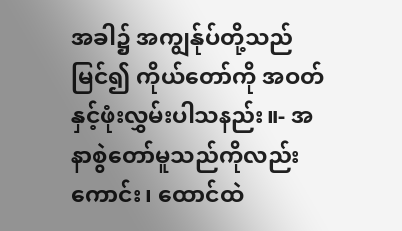အခါ၌ အကျွန်ုပ်တို့သည်မြင်၍ ကိုယ်တော်ကို အဝတ်နှင့်ဖုံးလွှမ်းပါသနည်း။- အနာစွဲတော်မူသည်ကိုလည်းကောင်း၊ ထောင်ထဲ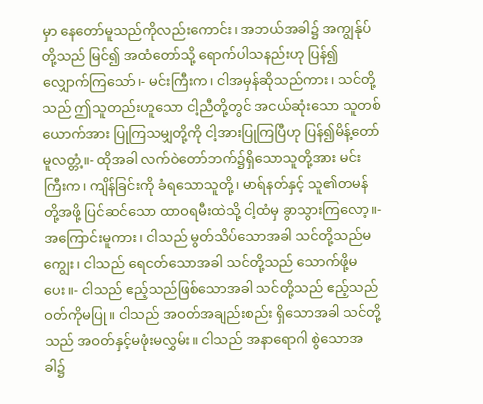မှာ နေတော်မူသည်ကိုလည်းကောင်း၊ အဘယ်အခါ၌ အကျွန်ုပ်တို့သည် မြင်၍ အထံတော်သို့ ရောက်ပါသနည်းဟု ပြန်၍လျှောက်ကြသော်၊- မင်းကြီးက၊ ငါအမှန်ဆိုသည်ကား၊ သင်တို့သည် ဤသူတည်းဟူသော ငါ့ညီတို့တွင် အငယ်ဆုံးသော သူတစ်ယောက်အား ပြုကြသမျှတို့ကို ငါ့အားပြုကြပြီဟု ပြန်၍မိန့်တော်မူလတ္တံ့။- ထိုအခါ လက်ဝဲတော်ဘက်၌ရှိသောသူတို့အား မင်းကြီးက၊ ကျိန်ခြင်းကို ခံရသောသူတို့၊ မာရ်နတ်နှင့် သူ၏တမန်တို့အဖို့ ပြင်ဆင်သော ထာဝရမီးထဲသို့ ငါ့ထံမှ ခွာသွားကြလော့။- အကြောင်းမူကား၊ ငါသည် မွတ်သိပ်သောအခါ သင်တို့သည်မကျွေး၊ ငါသည် ရေငတ်သောအခါ သင်တို့သည် သောက်ဖို့မပေး။- ငါသည် ဧည့်သည်ဖြစ်သောအခါ သင်တို့သည် ဧည့်သည်ဝတ်ကိုမပြု။ ငါသည် အဝတ်အချည်းစည်း ရှိသောအခါ သင်တို့သည် အဝတ်နှင့်မဖုံးမလွှမ်း။ ငါသည် အနာရောဂါ စွဲသောအခါ၌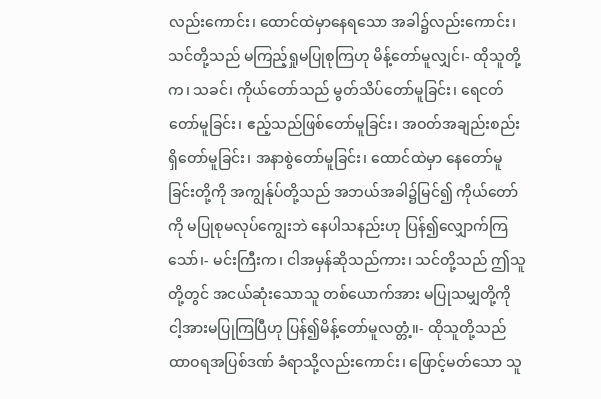လည်းကောင်း၊ ထောင်ထဲမှာနေရသော အခါ၌လည်းကောင်း၊ သင်တို့သည် မကြည့်ရှုမပြုစုကြဟု မိန့်တော်မူလျှင်၊- ထိုသူတို့က၊ သခင်၊ ကိုယ်တော်သည် မွတ်သိပ်တော်မူခြင်း၊ ရေငတ်တော်မူခြင်း၊ ဧည့်သည်ဖြစ်တော်မူခြင်း၊ အဝတ်အချည်းစည်း ရှိတော်မူခြင်း၊ အနာစွဲတော်မူခြင်း၊ ထောင်ထဲမှာ နေတော်မူခြင်းတို့ကို အကျွန်ုပ်တို့သည် အဘယ်အခါ၌မြင်၍ ကိုယ်တော်ကို မပြုစုမလုပ်ကျွေးဘဲ နေပါသနည်းဟု ပြန်၍လျှောက်ကြသော်၊- မင်းကြီးက၊ ငါအမှန်ဆိုသည်ကား၊ သင်တို့သည် ဤသူတို့တွင် အငယ်ဆုံးသောသူ တစ်ယောက်အား မပြုသမျှတို့ကို ငါ့အားမပြုကြပြီဟု ပြန်၍မိန့်တော်မူလတ္တံ့။- ထိုသူတို့သည် ထာဝရအပြစ်ဒဏ် ခံရာသို့လည်းကောင်း၊ ဖြောင့်မတ်သော သူ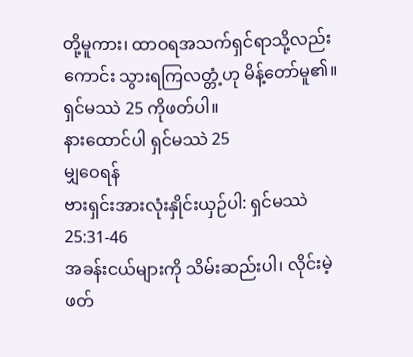တို့မူကား၊ ထာဝရအသက်ရှင်ရာသို့လည်းကောင်း သွားရကြလတ္တံ့ဟု မိန့်တော်မူ၏။
ရှင်မဿဲ 25 ကိုဖတ်ပါ။
နားထောင်ပါ ရှင်မဿဲ 25
မျှဝေရန်
ဗားရှင်းအားလုံးနှိုင်းယှဉ်ပါ: ရှင်မဿဲ 25:31-46
အခန်းငယ်များကို သိမ်းဆည်းပါ၊ လိုင်းမဲ့ဖတ်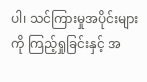ပါ၊ သင်ကြားမှုအပိုင်းများကို ကြည့်ရှုခြင်းနှင့် အ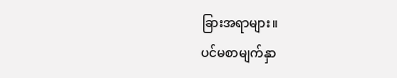ခြားအရာများ။
ပင်မစာမျက်နှာ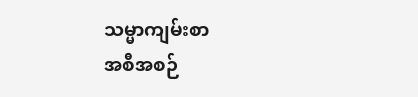သမ္မာကျမ်းစာ
အစီအစဉ်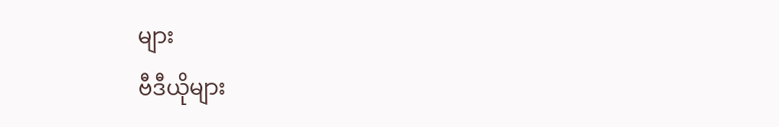များ
ဗီဒီယိုများ